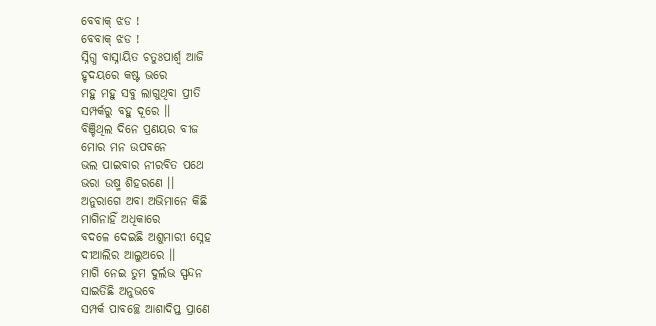ବେବାକ୍ ଝଡ !
ବେବାକ୍ ଝଡ !
ସ୍ନିଗ୍ଧ ବାସ୍ନାୟିତ ଚତୁଃପାର୍ଶ୍ୱ ଆଜି
ହୃଦୟରେ କଷ୍ଟ ଭରେ
ମହୁ ମହୁ ସବୁ ଲାଗୁଥିବା ପ୍ରୀତି
ସମ୍ପର୍କରୁ ବହୁ ଦୂରେ ।।
ବିଞ୍ଚିଥିଲ ଦିନେ ପ୍ରଣୟର ବୀଜ
ମୋର ମନ ଉପବନେ
ଭଲ ପାଇବାର ନୀରବିତ ପଥେ
ଭରା ଉଷ୍ମ ଶିହରଣେ ।।
ଅନୁରାଗେ ଅବା ଅଭିମାନେ କିଛି
ମାଗିନାହିଁ ଅଧିକାରେ
ବଦଳେ ଦେଇଛି ଅଶୁମାରୀ ସ୍ନେହ
ଦୀଆଲିର ଆଲୁଅରେ ।।
ମାଗି ନେଇ ତୁମ ଦୁର୍ଲଭ ସ୍ପନ୍ଦନ
ସାଇତିଛି ଅନୁଭବେ
ସମ୍ପର୍କ ପାବଚ୍ଛେ ଆଶାଦିପ୍ତ ପ୍ରାଣେ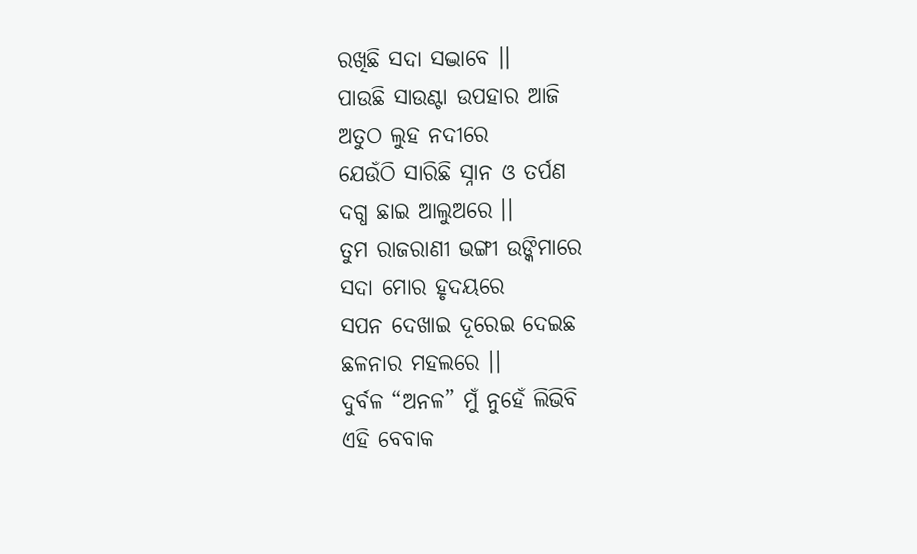ରଖିଛି ସଦା ସଦ୍ଭାବେ ।।
ପାଉଛି ସାଉଣ୍ଟା ଉପହାର ଆଜି
ଅତୁଠ ଲୁହ ନଦୀରେ
ଯେଉଁଠି ସାରିଛି ସ୍ନାନ ଓ ତର୍ପଣ
ଦଗ୍ଧ ଛାଇ ଆଲୁଅରେ ।।
ତୁମ ରାଜରାଣୀ ଭଙ୍ଗୀ ଉଙ୍କିମାରେ
ସଦା ମୋର ହୃଦୟରେ
ସପନ ଦେଖାଇ ଦୂରେଇ ଦେଇଛ
ଛଳନାର ମହଲରେ ।।
ଦୁର୍ବଳ “ଅନଳ” ମୁଁ ନୁହେଁ ଲିଭିବି
ଏହି ବେବାକ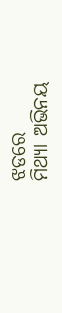ଝଡରେ
ମିଥ୍ୟା ଅଭିନୟ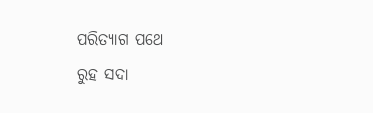ପରିତ୍ୟାଗ ପଥେ
ରୁହ ସଦା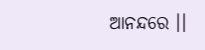ଆନନ୍ଦରେ ।।